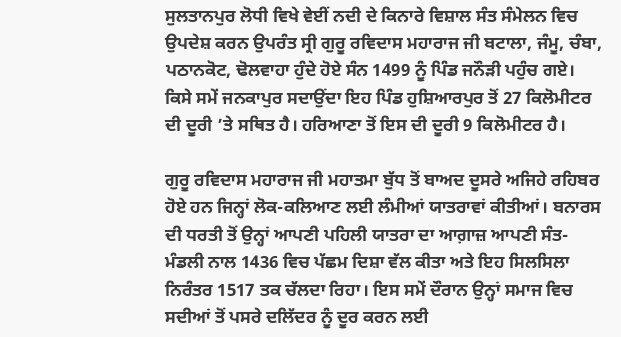ਸੁਲਤਾਨਪੁਰ ਲੋਧੀ ਵਿਖੇ ਵੇਈਂ ਨਦੀ ਦੇ ਕਿਨਾਰੇ ਵਿਸ਼ਾਲ ਸੰਤ ਸੰਮੇਲਨ ਵਿਚ ਉਪਦੇਸ਼ ਕਰਨ ਉਪਰੰਤ ਸ੍ਰੀ ਗੁਰੂ ਰਵਿਦਾਸ ਮਹਾਰਾਜ ਜੀ ਬਟਾਲਾ, ਜੰਮੂ, ਚੰਬਾ, ਪਠਾਨਕੋਟ, ਢੋਲਵਾਹਾ ਹੁੰਦੇ ਹੋਏ ਸੰਨ 1499 ਨੂੰ ਪਿੰਡ ਜਨੌੜੀ ਪਹੁੰਚ ਗਏ। ਕਿਸੇ ਸਮੇਂ ਜਨਕਾਪੁਰ ਸਦਾਉਂਦਾ ਇਹ ਪਿੰਡ ਹੁਸ਼ਿਆਰਪੁਰ ਤੋਂ 27 ਕਿਲੋਮੀਟਰ ਦੀ ਦੂਰੀ ’ਤੇ ਸਥਿਤ ਹੈ। ਹਰਿਆਣਾ ਤੋਂ ਇਸ ਦੀ ਦੂਰੀ 9 ਕਿਲੋਮੀਟਰ ਹੈ।

ਗੁਰੂ ਰਵਿਦਾਸ ਮਹਾਰਾਜ ਜੀ ਮਹਾਤਮਾ ਬੁੱਧ ਤੋਂ ਬਾਅਦ ਦੂਸਰੇ ਅਜਿਹੇ ਰਹਿਬਰ ਹੋਏ ਹਨ ਜਿਨ੍ਹਾਂ ਲੋਕ-ਕਲਿਆਣ ਲਈ ਲੰਮੀਆਂ ਯਾਤਰਾਵਾਂ ਕੀਤੀਆਂ। ਬਨਾਰਸ ਦੀ ਧਰਤੀ ਤੋਂ ਉਨ੍ਹਾਂ ਆਪਣੀ ਪਹਿਲੀ ਯਾਤਰਾ ਦਾ ਆਗ਼ਾਜ਼ ਆਪਣੀ ਸੰਤ-ਮੰਡਲੀ ਨਾਲ 1436 ਵਿਚ ਪੱਛਮ ਦਿਸ਼ਾ ਵੱਲ ਕੀਤਾ ਅਤੇ ਇਹ ਸਿਲਸਿਲਾ ਨਿਰੰਤਰ 1517 ਤਕ ਚੱਲਦਾ ਰਿਹਾ। ਇਸ ਸਮੇਂ ਦੌਰਾਨ ਉਨ੍ਹਾਂ ਸਮਾਜ ਵਿਚ ਸਦੀਆਂ ਤੋਂ ਪਸਰੇ ਦਲਿੱਦਰ ਨੂੰ ਦੂਰ ਕਰਨ ਲਈ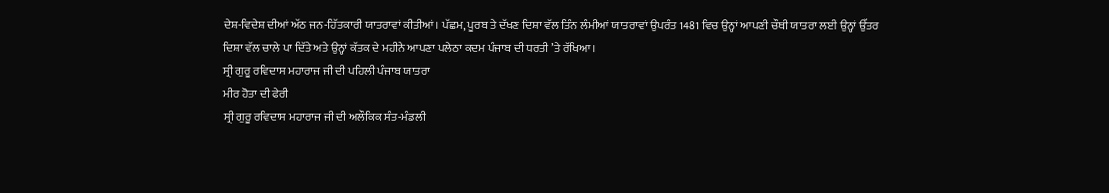ਦੇਸ਼-ਵਿਦੇਸ਼ ਦੀਆਂ ਅੱਠ ਜਨ-ਹਿੱਤਕਾਰੀ ਯਾਤਰਾਵਾਂ ਕੀਤੀਆਂ। ਪੱਛਮ, ਪੂਰਬ ਤੇ ਦੱਖਣ ਦਿਸ਼ਾ ਵੱਲ ਤਿੰਨ ਲੰਮੀਆਂ ਯਾਤਰਾਵਾਂ ਉਪਰੰਤ 1481 ਵਿਚ ਉਨ੍ਹਾਂ ਆਪਣੀ ਚੌਥੀ ਯਾਤਰਾ ਲਈ ਉਨ੍ਹਾਂ ਉੱਤਰ ਦਿਸ਼ਾ ਵੱਲ ਚਾਲੇ ਪਾ ਦਿੱਤੇ ਅਤੇ ਉਨ੍ਹਾਂ ਕੱਤਕ ਦੇ ਮਹੀਨੇ ਆਪਣਾ ਪਲੇਠਾ ਕਦਮ ਪੰਜਾਬ ਦੀ ਧਰਤੀ ’ਤੇ ਰੱਖਿਆ।
ਸ੍ਰੀ ਗੁਰੂ ਰਵਿਦਾਸ ਮਹਾਰਾਜ ਜੀ ਦੀ ਪਹਿਲੀ ਪੰਜਾਬ ਯਾਤਰਾ
ਮੀਰ ਹੋਤਾ ਦੀ ਫੇਰੀ
ਸ੍ਰੀ ਗੁਰੂ ਰਵਿਦਾਸ ਮਹਾਰਾਜ ਜੀ ਦੀ ਅਲੌਕਿਕ ਸੰਤ-ਮੰਡਲੀ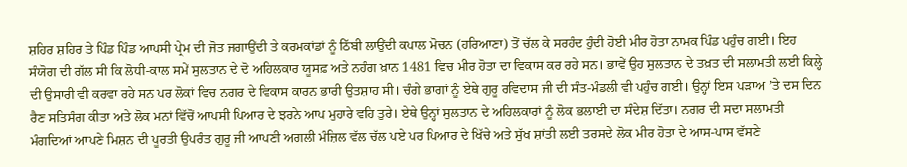ਸ਼ਹਿਰ ਸ਼ਹਿਰ ਤੇ ਪਿੰਡ ਪਿੰਡ ਆਪਸੀ ਪ੍ਰੇਮ ਦੀ ਜੋਤ ਜਗਾਉਂਦੀ ਤੇ ਕਰਮਕਾਂਡਾਂ ਨੂੰ ਠਿੱਬੀ ਲਾਉਂਦੀ ਕਪਾਲ ਮੋਚਨ (ਹਰਿਆਣਾ) ਤੋਂ ਚੱਲ ਕੇ ਸਰਹੰਦ ਹੁੰਦੀ ਹੋਈ ਮੀਰ ਹੋਤਾ ਨਾਮਕ ਪਿੰਡ ਪਹੁੰਚ ਗਈ। ਇਹ ਸੰਯੋਗ ਦੀ ਗੱਲ ਸੀ ਕਿ ਲੋਧੀ-ਕਾਲ ਸਮੇਂ ਸੁਲਤਾਨ ਦੇ ਦੋ ਅਹਿਲਕਾਰ ਯੂਸਫ਼ ਅਤੇ ਨਹੰਗ ਖ਼ਾਨ 1481 ਵਿਚ ਮੀਰ ਹੋਤਾ ਦਾ ਵਿਕਾਸ ਕਰ ਰਹੇ ਸਨ। ਭਾਵੇਂ ਉਹ ਸੁਲਤਾਨ ਦੇ ਤਖ਼ਤ ਦੀ ਸਲਾਮਤੀ ਲਈ ਕਿਲ੍ਹੇ ਦੀ ਉਸਾਰੀ ਵੀ ਕਰਵਾ ਰਹੇ ਸਨ ਪਰ ਲੋਕਾਂ ਵਿਚ ਨਗਰ ਦੇ ਵਿਕਾਸ ਕਾਰਨ ਭਾਰੀ ਉਤਸ਼ਾਹ ਸੀ। ਚੰਗੇ ਭਾਗਾਂ ਨੂੰ ਏਥੇ ਗੁਰੂ ਰਵਿਦਾਸ ਜੀ ਦੀ ਸੰਤ-ਮੰਡਲੀ ਵੀ ਪਹੁੰਚ ਗਈ। ਉਨ੍ਹਾਂ ਇਸ ਪੜਾਅ ’ਤੇ ਦਸ ਦਿਨ ਰੈਣ ਸਤਿਸੰਗ ਕੀਤਾ ਅਤੇ ਲੋਕ ਮਨਾਂ ਵਿੱਚੋਂ ਆਪਸੀ ਪਿਆਰ ਦੇ ਝਰਨੇ ਆਪ ਮੁਹਾਰੇ ਵਹਿ ਤੁਰੇ। ਏਥੇ ਉਨ੍ਹਾਂ ਸੁਲਤਾਨ ਦੇ ਅਹਿਲਕਾਰਾਂ ਨੂੰ ਲੋਕ ਭਲਾਈ ਦਾ ਸੰਦੇਸ਼ ਦਿੱਤਾ। ਨਗਰ ਦੀ ਸਦਾ ਸਲਾਮਤੀ ਮੰਗਦਿਆਂ ਆਪਣੇ ਮਿਸ਼ਨ ਦੀ ਪੂਰਤੀ ਉਪਰੰਤ ਗੁਰੂ ਜੀ ਆਪਣੀ ਅਗਲੀ ਮੰਜ਼ਿਲ ਵੱਲ ਚੱਲ ਪਏ ਪਰ ਪਿਆਰ ਦੇ ਖਿੱਚੇ ਅਤੇ ਸੁੱਖ ਸ਼ਾਂਤੀ ਲਈ ਤਰਸਦੇ ਲੋਕ ਮੀਰ ਹੋਤਾ ਦੇ ਆਸ-ਪਾਸ ਵੱਸਣੇ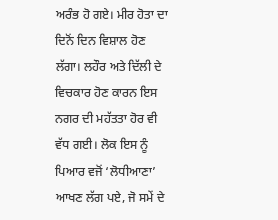ਅਰੰਭ ਹੋ ਗਏ। ਮੀਰ ਹੋਤਾ ਦਾ ਦਿਨੋਂ ਦਿਨ ਵਿਸ਼ਾਲ ਹੋਣ ਲੱਗਾ। ਲਹੌਰ ਅਤੇ ਦਿੱਲੀ ਦੇ ਵਿਚਕਾਰ ਹੋਣ ਕਾਰਨ ਇਸ ਨਗਰ ਦੀ ਮਹੱਤਤਾ ਹੋਰ ਵੀ ਵੱਧ ਗਈ। ਲੋਕ ਇਸ ਨੂੰ ਪਿਆਰ ਵਜੋਂ ‘ਲੋਧੀਆਣਾ’ ਆਖਣ ਲੱਗ ਪਏ, ਜੋ ਸਮੇਂ ਦੇ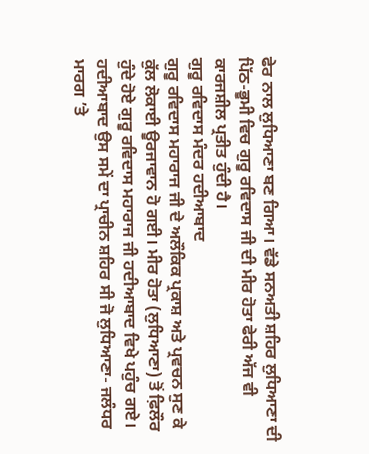ਫੇਰ ਨਾਲ ਲੁਧਿਆਣਾ ਬਣ ਗਿਆ। ਵੱਡੇ ਸਨਅਤੀ ਸ਼ਹਿਰ ਲੁਧਿਆਣਾ ਦੀ ਪਿੱਠ-ਭੂਮੀ ਵਿਚ ਗੁਰੂ ਰਵਿਦਾਸ ਜੀ ਦੀ ਮੀਰ ਹੋਤਾ ਫੇਰੀ ਅੱਜ ਵੀ ਕਾਰਜਸ਼ੀਲ ਪ੍ਰਤੀਤ ਹੁੰਦੀ ਹੈ।
ਗੁਰੂ ਰਵਿਦਾਸ ਮੰਦਰ ਹਦੀਆਬਾਦ
ਗੁਰੂ ਰਵਿਦਾਸ ਮਹਾਰਾਜ ਜੀ ਦੇ ਅਲੌਕਿਕ ਪ੍ਰਕਾਸ਼ ਅਤੇ ਪ੍ਰਵਚਨ ਸੁਣ ਕੇ ਕੁੱਲ ਲੋਕਾਈ ਊਰਜਾਵਾਨ ਹੋ ਗਈ। ਮੀਰ ਹੋਤਾ (ਲੁਧਿਆਣਾ) ਤੋਂ ਫ਼ਿਲੌਰ ਹੁੰਦੇ ਹੋਏ ਗੁਰੂ ਰਵਿਦਾਸ ਮਹਾਰਾਜ ਜੀ ਹਦੀਆਬਾਦ ਵਿਖੇ ਪਹੁੰਚ ਗਏ। ਹਦੀਆਬਾਦ ਉਸ ਸਮੇਂ ਦਾ ਪ੍ਰਾਚੀਨ ਸ਼ਹਿਰ ਸੀ ਜੋ ਲੁਧਿਆਣਾ- ਜਲੰਧਰ ਮਾਰਗ ’ਤੇ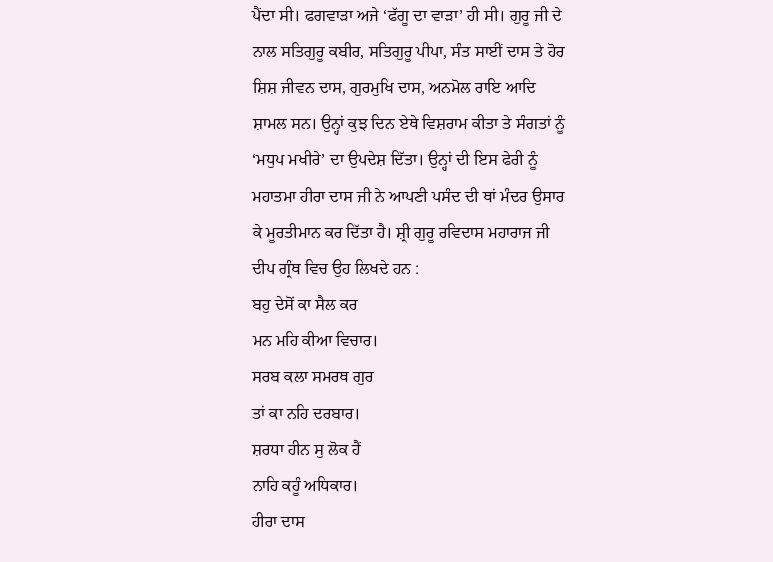ਪੈਂਦਾ ਸੀ। ਫਗਵਾੜਾ ਅਜੇ ‘ਫੱਗੂ ਦਾ ਵਾੜਾ’ ਹੀ ਸੀ। ਗੁਰੂ ਜੀ ਦੇ ਨਾਲ ਸਤਿਗੁਰੂ ਕਬੀਰ, ਸਤਿਗੁਰੂ ਪੀਪਾ, ਸੰਤ ਸਾਈਂ ਦਾਸ ਤੇ ਹੋਰ ਸ਼ਿਸ਼ ਜੀਵਨ ਦਾਸ, ਗੁਰਮੁਖਿ ਦਾਸ, ਅਨਮੋਲ ਰਾਇ ਆਦਿ ਸ਼ਾਮਲ ਸਨ। ਉਨ੍ਹਾਂ ਕੁਝ ਦਿਨ ਏਥੇ ਵਿਸ਼ਰਾਮ ਕੀਤਾ ਤੇ ਸੰਗਤਾਂ ਨੂੰ ‘ਮਧੁਪ ਮਖੀਰੇ’ ਦਾ ਉਪਦੇਸ਼ ਦਿੱਤਾ। ਉਨ੍ਹਾਂ ਦੀ ਇਸ ਫੇਰੀ ਨੂੰ ਮਹਾਤਮਾ ਹੀਰਾ ਦਾਸ ਜੀ ਨੇ ਆਪਣੀ ਪਸੰਦ ਦੀ ਥਾਂ ਮੰਦਰ ਉਸਾਰ ਕੇ ਮੂਰਤੀਮਾਨ ਕਰ ਦਿੱਤਾ ਹੈ। ਸ਼੍ਰੀ ਗੁਰੂ ਰਵਿਦਾਸ ਮਹਾਰਾਜ ਜੀ ਦੀਪ ਗ੍ਰੰਥ ਵਿਚ ਉਹ ਲਿਖਦੇ ਹਨ :
ਬਹੁ ਦੇਸੋਂ ਕਾ ਸੈਲ ਕਰ
ਮਨ ਮਹਿ ਕੀਆ ਵਿਚਾਰ।
ਸਰਬ ਕਲਾ ਸਮਰਥ ਗੁਰ
ਤਾਂ ਕਾ ਨਹਿ ਦਰਬਾਰ।
ਸ਼ਰਧਾ ਹੀਨ ਸੁ ਲੋਕ ਹੈਂ
ਨਾਹਿ ਕਹੂੰ ਅਧਿਕਾਰ।
ਹੀਰਾ ਦਾਸ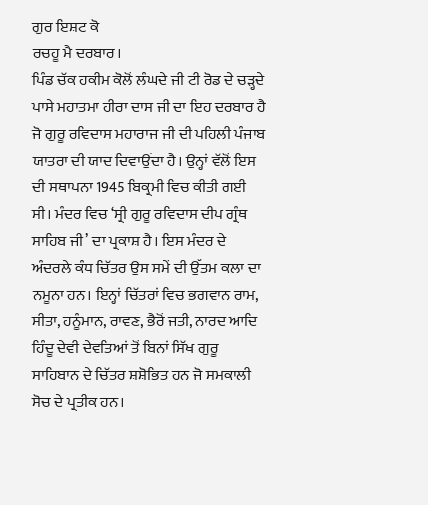ਗੁਰ ਇਸ਼ਟ ਕੋ
ਰਚਹੂ ਮੈ ਦਰਬਾਰ।
ਪਿੰਡ ਚੱਕ ਹਕੀਮ ਕੋਲੋਂ ਲੰਘਦੇ ਜੀ ਟੀ ਰੋਡ ਦੇ ਚੜ੍ਹਦੇ ਪਾਸੇ ਮਹਾਤਮਾ ਹੀਰਾ ਦਾਸ ਜੀ ਦਾ ਇਹ ਦਰਬਾਰ ਹੈ ਜੋ ਗੁਰੂ ਰਵਿਦਾਸ ਮਹਾਰਾਜ ਜੀ ਦੀ ਪਹਿਲੀ ਪੰਜਾਬ ਯਾਤਰਾ ਦੀ ਯਾਦ ਦਿਵਾਉਂਦਾ ਹੈ। ਉਨ੍ਹਾਂ ਵੱਲੋਂ ਇਸ ਦੀ ਸਥਾਪਨਾ 1945 ਬਿਕ੍ਰਮੀ ਵਿਚ ਕੀਤੀ ਗਈ ਸੀ। ਮੰਦਰ ਵਿਚ ‘ਸ੍ਰੀ ਗੁਰੂ ਰਵਿਦਾਸ ਦੀਪ ਗ੍ਰੰਥ ਸਾਹਿਬ ਜੀ’ ਦਾ ਪ੍ਰਕਾਸ਼ ਹੈ। ਇਸ ਮੰਦਰ ਦੇ ਅੰਦਰਲੇ ਕੰਧ ਚਿੱਤਰ ਉਸ ਸਮੇਂ ਦੀ ਉੱਤਮ ਕਲਾ ਦਾ ਨਮੂਨਾ ਹਨ। ਇਨ੍ਹਾਂ ਚਿੱਤਰਾਂ ਵਿਚ ਭਗਵਾਨ ਰਾਮ, ਸੀਤਾ, ਹਨੂੰਮਾਨ, ਰਾਵਣ, ਭੈਰੋਂ ਜਤੀ, ਨਾਰਦ ਆਦਿ ਹਿੰਦੂ ਦੇਵੀ ਦੇਵਤਿਆਂ ਤੋਂ ਬਿਨਾਂ ਸਿੱਖ ਗੁਰੂ ਸਾਹਿਬਾਨ ਦੇ ਚਿੱਤਰ ਸ਼ਸ਼ੋਭਿਤ ਹਨ ਜੋ ਸਮਕਾਲੀ ਸੋਚ ਦੇ ਪ੍ਰਤੀਕ ਹਨ।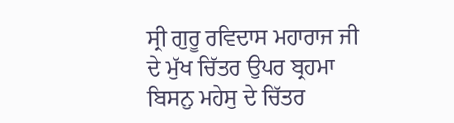ਸ੍ਰੀ ਗੁਰੂ ਰਵਿਦਾਸ ਮਹਾਰਾਜ ਜੀ ਦੇ ਮੁੱਖ ਚਿੱਤਰ ਉਪਰ ਬ੍ਰਹਮਾ ਬਿਸਨੁ ਮਹੇਸੁ ਦੇ ਚਿੱਤਰ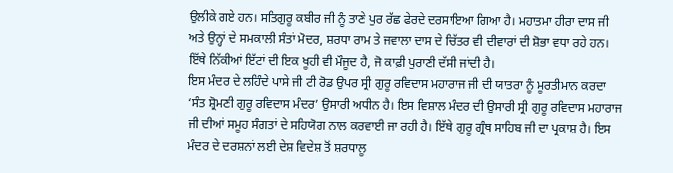ਉਲੀਕੇ ਗਏ ਹਨ। ਸਤਿਗੁਰੂ ਕਬੀਰ ਜੀ ਨੂੰ ਤਾਣੇ ਪੁਰ ਰੱਛ ਫੇਰਦੇ ਦਰਸਾਇਆ ਗਿਆ ਹੈ। ਮਹਾਤਮਾ ਹੀਰਾ ਦਾਸ ਜੀ ਅਤੇ ਉਨ੍ਹਾਂ ਦੇ ਸਮਕਾਲੀ ਸੰਤਾਂ ਮੋਦਰ, ਸ਼ਰਧਾ ਰਾਮ ਤੇ ਜਵਾਲਾ ਦਾਸ ਦੇ ਚਿੱਤਰ ਵੀ ਦੀਵਾਰਾਂ ਦੀ ਸ਼ੋਭਾ ਵਧਾ ਰਹੇ ਹਨ। ਇੱਥੇ ਨਿੱਕੀਆਂ ਇੱਟਾਂ ਦੀ ਇਕ ਖੂਹੀ ਵੀ ਮੌਜੂਦ ਹੈ, ਜੋ ਕਾਫ਼ੀ ਪੁਰਾਣੀ ਦੱਸੀ ਜਾਂਦੀ ਹੈ।
ਇਸ ਮੰਦਰ ਦੇ ਲਹਿੰਦੇ ਪਾਸੇ ਜੀ ਟੀ ਰੋਡ ਉਪਰ ਸ੍ਰੀ ਗੁਰੂ ਰਵਿਦਾਸ ਮਹਾਰਾਜ ਜੀ ਦੀ ਯਾਤਰਾ ਨੂੰ ਮੂਰਤੀਮਾਨ ਕਰਦਾ ‘ਸੰਤ ਸ਼੍ਰੋਮਣੀ ਗੁਰੂ ਰਵਿਦਾਸ ਮੰਦਰ’ ਉਸਾਰੀ ਅਧੀਨ ਹੈ। ਇਸ ਵਿਸ਼ਾਲ ਮੰਦਰ ਦੀ ਉਸਾਰੀ ਸ੍ਰੀ ਗੁਰੂ ਰਵਿਦਾਸ ਮਹਾਰਾਜ ਜੀ ਦੀਆਂ ਸਮੂਹ ਸੰਗਤਾਂ ਦੇ ਸਹਿਯੋਗ ਨਾਲ ਕਰਵਾਈ ਜਾ ਰਹੀ ਹੈ। ਇੱਥੇ ਗੁਰੂ ਗ੍ਰੰਥ ਸਾਹਿਬ ਜੀ ਦਾ ਪ੍ਰਕਾਸ਼ ਹੈ। ਇਸ ਮੰਦਰ ਦੇ ਦਰਸ਼ਨਾਂ ਲਈ ਦੇਸ਼ ਵਿਦੇਸ਼ ਤੋਂ ਸ਼ਰਧਾਲੂ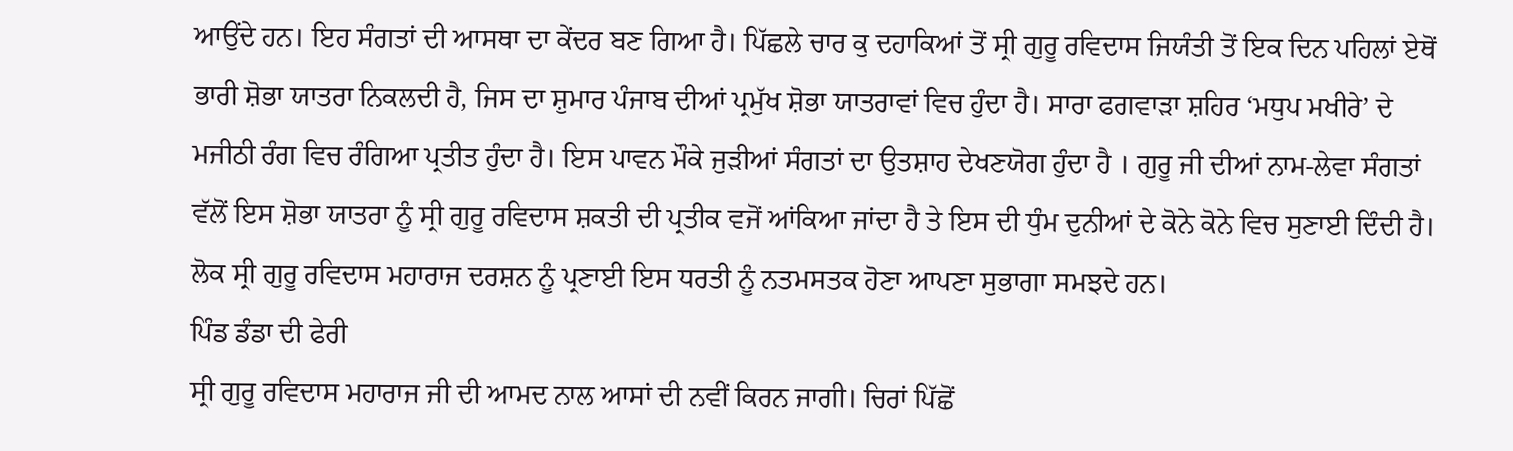ਆਉਂਦੇ ਹਨ। ਇਹ ਸੰਗਤਾਂ ਦੀ ਆਸਥਾ ਦਾ ਕੇਂਦਰ ਬਣ ਗਿਆ ਹੈ। ਪਿੱਛਲੇ ਚਾਰ ਕੁ ਦਹਾਕਿਆਂ ਤੋਂ ਸ੍ਰੀ ਗੁਰੂ ਰਵਿਦਾਸ ਜਿਯੰਤੀ ਤੋਂ ਇਕ ਦਿਨ ਪਹਿਲਾਂ ਏਥੋਂ ਭਾਰੀ ਸ਼ੋਭਾ ਯਾਤਰਾ ਨਿਕਲਦੀ ਹੈ, ਜਿਸ ਦਾ ਸ਼ੁਮਾਰ ਪੰਜਾਬ ਦੀਆਂ ਪ੍ਰਮੁੱਖ ਸ਼ੋਭਾ ਯਾਤਰਾਵਾਂ ਵਿਚ ਹੁੰਦਾ ਹੈ। ਸਾਰਾ ਫਗਵਾੜਾ ਸ਼ਹਿਰ ‘ਮਧੁਪ ਮਖੀਰੇ’ ਦੇ ਮਜੀਠੀ ਰੰਗ ਵਿਚ ਰੰਗਿਆ ਪ੍ਰਤੀਤ ਹੁੰਦਾ ਹੈ। ਇਸ ਪਾਵਨ ਮੌਕੇ ਜੁੜੀਆਂ ਸੰਗਤਾਂ ਦਾ ਉਤਸ਼ਾਹ ਦੇਖਣਯੋਗ ਹੁੰਦਾ ਹੈ । ਗੁਰੂ ਜੀ ਦੀਆਂ ਨਾਮ-ਲੇਵਾ ਸੰਗਤਾਂ ਵੱਲੋਂ ਇਸ ਸ਼ੋਭਾ ਯਾਤਰਾ ਨੂੰ ਸ੍ਰੀ ਗੁਰੂ ਰਵਿਦਾਸ ਸ਼ਕਤੀ ਦੀ ਪ੍ਰਤੀਕ ਵਜੋਂ ਆਂਕਿਆ ਜਾਂਦਾ ਹੈ ਤੇ ਇਸ ਦੀ ਧੁੰਮ ਦੁਨੀਆਂ ਦੇ ਕੋਨੇ ਕੋਨੇ ਵਿਚ ਸੁਣਾਈ ਦਿੰਦੀ ਹੈ। ਲੋਕ ਸ੍ਰੀ ਗੁਰੂ ਰਵਿਦਾਸ ਮਹਾਰਾਜ ਦਰਸ਼ਨ ਨੂੰ ਪ੍ਰਣਾਈ ਇਸ ਧਰਤੀ ਨੂੰ ਨਤਮਸਤਕ ਹੋਣਾ ਆਪਣਾ ਸੁਭਾਗਾ ਸਮਝਦੇ ਹਨ।
ਪਿੰਡ ਡੰਡਾ ਦੀ ਫੇਰੀ
ਸ੍ਰੀ ਗੁਰੂ ਰਵਿਦਾਸ ਮਹਾਰਾਜ ਜੀ ਦੀ ਆਮਦ ਨਾਲ ਆਸਾਂ ਦੀ ਨਵੀਂ ਕਿਰਨ ਜਾਗੀ। ਚਿਰਾਂ ਪਿੱਛੋਂ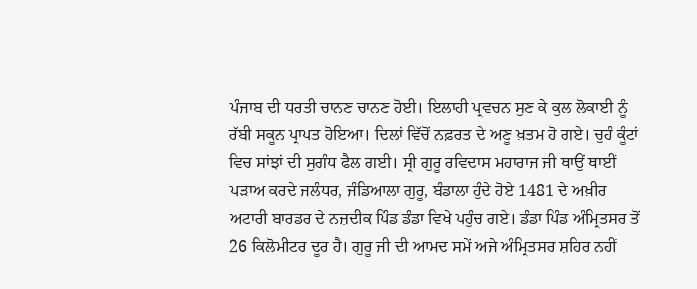ਪੰਜਾਬ ਦੀ ਧਰਤੀ ਚਾਨਣ ਚਾਨਣ ਹੋਈ। ਇਲਾਹੀ ਪ੍ਰਵਚਨ ਸੁਣ ਕੇ ਕੁਲ ਲੋਕਾਈ ਨੂੰ ਰੱਬੀ ਸਕੂਨ ਪ੍ਰਾਪਤ ਹੋਇਆ। ਦਿਲਾਂ ਵਿੱਚੋਂ ਨਫ਼ਰਤ ਦੇ ਅਣੂ ਖ਼ਤਮ ਹੋ ਗਏ। ਚੁਹੰ ਕੂੰਟਾਂ ਵਿਚ ਸਾਂਝਾਂ ਦੀ ਸੁਗੰਧ ਫੈਲ ਗਈ। ਸ੍ਰੀ ਗੁਰੂ ਰਵਿਦਾਸ ਮਹਾਰਾਜ ਜੀ ਥਾਉਂ ਥਾਈਂ ਪੜਾਅ ਕਰਦੇ ਜਲੰਧਰ, ਜੰਡਿਆਲਾ ਗੁਰੂ, ਬੰਡਾਲਾ ਹੁੰਦੇ ਹੋਏ 1481 ਦੇ ਅਖ਼ੀਰ ਅਟਾਰੀ ਬਾਰਡਰ ਦੇ ਨਜ਼ਦੀਕ ਪਿੰਡ ਡੰਡਾ ਵਿਖੇ ਪਹੁੰਚ ਗਏ। ਡੰਡਾ ਪਿੰਡ ਅੰਮ੍ਰਿਤਸਰ ਤੋਂ 26 ਕਿਲੋਮੀਟਰ ਦੂਰ ਹੈ। ਗੁਰੂ ਜੀ ਦੀ ਆਮਦ ਸਮੇਂ ਅਜੇ ਅੰਮ੍ਰਿਤਸਰ ਸ਼ਹਿਰ ਨਹੀਂ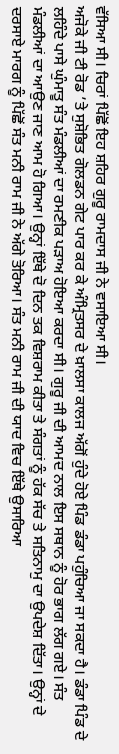ਵੱਸਿਆ ਸੀ। ਚਿਰਾਂ ਪਿੱਛੋਂ ਇਹ ਸ਼ਹਿਰ ਗੁਰੂ ਰਾਮਦਾਸ ਜੀ ਨੇ ਵਸਾਇਆ ਸੀ।
ਅਜੋਕੇ ਜੀ ਟੀ ਰੋਡ ’ਤੇ ਸੁਸ਼ੋਭਿਤ ਗੋਲਡਨ ਗੇਟ ਪਾਰ ਕਰ ਕੇ ਅੰਮ੍ਰਿਤਸਰ ਦੇ ਖ਼ਾਲਸਾ ਕਾਲਜ ਅੱਗੋਂ ਹੁੰਦੇ ਹੋਏ ਪਿੰਡ ਡੰਡਾ ਪਹੁੰਚਿਆ ਜਾ ਸਕਦਾ ਹੈ। ਡੰਡਾ ਪਿੰਡ ਦੇ ਲਹਿੰਦੇ ਪਾਸੇ ਘੁੰਮਾਤੂ ਸੰਤ ਮੰਡਲੀਆਂ ਦਾ ਰਮਣੀਕ ਪੜਾਅ ਹੋਇਆ ਕਰਦਾ ਸੀ। ਗੁਰੂ ਜੀ ਦੀ ਆਮਦ ਨਾਲ ਇਸ ਸਥਾਨ ਨੂੰ ਹੋਰ ਭਾਗ ਲੱਗ ਗਏ। ਸੰਤ ਮੰਡਲੀਆਂ ਦਾ ਆਉਣ ਜਾਣ ਆਮ ਹੋ ਗਿਆ। ਉਨ੍ਹਾਂ ਇੱਥੇ ਦੋ ਦਿਨ ਤਕ ਵਿਸ਼ਰਾਮ ਕੀਤਾ ਤੇ ਸੰਗਤਾਂ ਨੂੰ ਹੱਕ ਸੱਚ ਤੇ ਸਤਿਨਾਮੁ ਦਾ ਉਪਦੇਸ਼ ਦਿੱਤਾ। ਉਨ੍ਹਾਂ ਦੇ ਦਰਸਾਏ ਮਾਰਗ ਨੂੰ ਪਿੱਛੋਂ ਸੰਤ ਮਨੀ ਰਾਮ ਜੀ ਨੇ ਅੱਗੇ ਤੋਰਿਆ। ਸੰਤ ਮਨੀ ਰਾਮ ਜੀ ਦੀ ਯਾਦ ਵਿਚ ਇੱਥੇ ਉਸਾਰਿਆ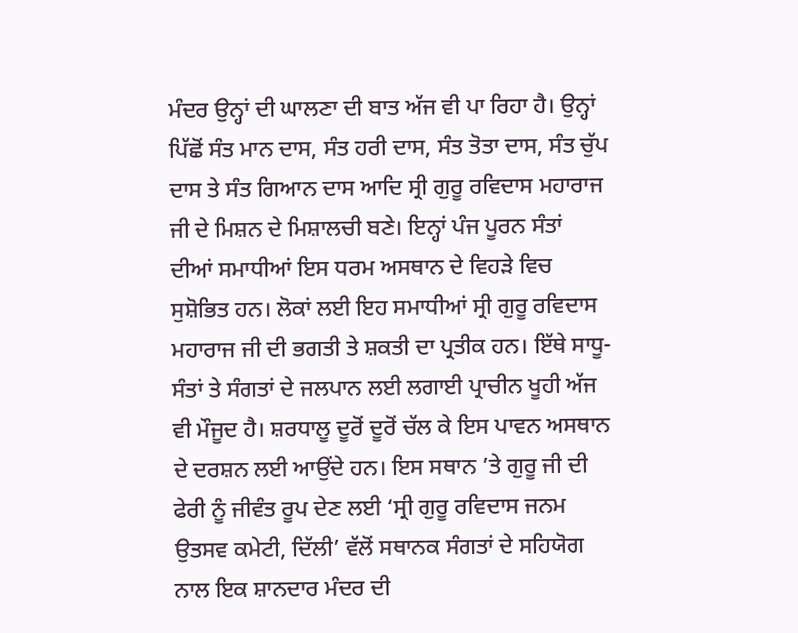ਮੰਦਰ ਉਨ੍ਹਾਂ ਦੀ ਘਾਲਣਾ ਦੀ ਬਾਤ ਅੱਜ ਵੀ ਪਾ ਰਿਹਾ ਹੈ। ਉਨ੍ਹਾਂ ਪਿੱਛੋਂ ਸੰਤ ਮਾਨ ਦਾਸ, ਸੰਤ ਹਰੀ ਦਾਸ, ਸੰਤ ਤੋਤਾ ਦਾਸ, ਸੰਤ ਚੁੱਪ ਦਾਸ ਤੇ ਸੰਤ ਗਿਆਨ ਦਾਸ ਆਦਿ ਸ੍ਰੀ ਗੁਰੂ ਰਵਿਦਾਸ ਮਹਾਰਾਜ ਜੀ ਦੇ ਮਿਸ਼ਨ ਦੇ ਮਿਸ਼ਾਲਚੀ ਬਣੇ। ਇਨ੍ਹਾਂ ਪੰਜ ਪੂਰਨ ਸੰਤਾਂ ਦੀਆਂ ਸਮਾਧੀਆਂ ਇਸ ਧਰਮ ਅਸਥਾਨ ਦੇ ਵਿਹੜੇ ਵਿਚ ਸੁਸ਼ੋਭਿਤ ਹਨ। ਲੋਕਾਂ ਲਈ ਇਹ ਸਮਾਧੀਆਂ ਸ੍ਰੀ ਗੁਰੂ ਰਵਿਦਾਸ ਮਹਾਰਾਜ ਜੀ ਦੀ ਭਗਤੀ ਤੇ ਸ਼ਕਤੀ ਦਾ ਪ੍ਰਤੀਕ ਹਨ। ਇੱਥੇ ਸਾਧੂ-ਸੰਤਾਂ ਤੇ ਸੰਗਤਾਂ ਦੇ ਜਲਪਾਨ ਲਈ ਲਗਾਈ ਪ੍ਰਾਚੀਨ ਖੂਹੀ ਅੱਜ ਵੀ ਮੌਜੂਦ ਹੈ। ਸ਼ਰਧਾਲੂ ਦੂਰੋਂ ਦੂਰੋਂ ਚੱਲ ਕੇ ਇਸ ਪਾਵਨ ਅਸਥਾਨ ਦੇ ਦਰਸ਼ਨ ਲਈ ਆਉਂਦੇ ਹਨ। ਇਸ ਸਥਾਨ ’ਤੇ ਗੁਰੂ ਜੀ ਦੀ ਫੇਰੀ ਨੂੰ ਜੀਵੰਤ ਰੂਪ ਦੇਣ ਲਈ ‘ਸ੍ਰੀ ਗੁਰੂ ਰਵਿਦਾਸ ਜਨਮ ਉਤਸਵ ਕਮੇਟੀ, ਦਿੱਲੀ’ ਵੱਲੋਂ ਸਥਾਨਕ ਸੰਗਤਾਂ ਦੇ ਸਹਿਯੋਗ ਨਾਲ ਇਕ ਸ਼ਾਨਦਾਰ ਮੰਦਰ ਦੀ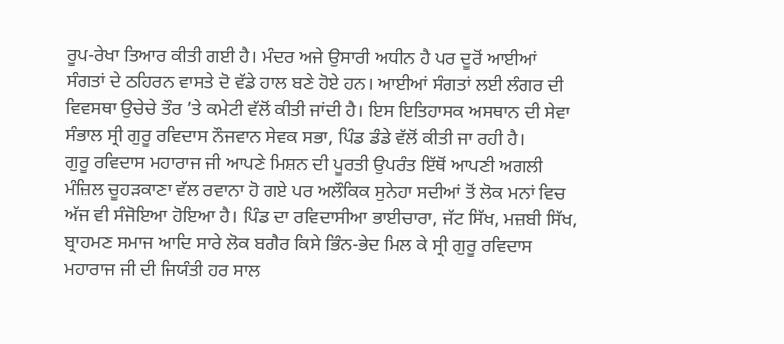ਰੂਪ-ਰੇਖਾ ਤਿਆਰ ਕੀਤੀ ਗਈ ਹੈ। ਮੰਦਰ ਅਜੇ ਉਸਾਰੀ ਅਧੀਨ ਹੈ ਪਰ ਦੂਰੋਂ ਆਈਆਂ ਸੰਗਤਾਂ ਦੇ ਠਹਿਰਨ ਵਾਸਤੇ ਦੋ ਵੱਡੇ ਹਾਲ ਬਣੇ ਹੋਏ ਹਨ। ਆਈਆਂ ਸੰਗਤਾਂ ਲਈ ਲੰਗਰ ਦੀ ਵਿਵਸਥਾ ਉਚੇਚੇ ਤੌਰ ’ਤੇ ਕਮੇਟੀ ਵੱਲੋਂ ਕੀਤੀ ਜਾਂਦੀ ਹੈ। ਇਸ ਇਤਿਹਾਸਕ ਅਸਥਾਨ ਦੀ ਸੇਵਾ ਸੰਭਾਲ ਸ੍ਰੀ ਗੁਰੂ ਰਵਿਦਾਸ ਨੌਜਵਾਨ ਸੇਵਕ ਸਭਾ, ਪਿੰਡ ਡੰਡੇ ਵੱਲੋਂ ਕੀਤੀ ਜਾ ਰਹੀ ਹੈ।
ਗੁਰੂ ਰਵਿਦਾਸ ਮਹਾਰਾਜ ਜੀ ਆਪਣੇ ਮਿਸ਼ਨ ਦੀ ਪੂਰਤੀ ਉਪਰੰਤ ਇੱਥੋਂ ਆਪਣੀ ਅਗਲੀ ਮੰਜ਼ਿਲ ਚੂਹੜਕਾਣਾ ਵੱਲ ਰਵਾਨਾ ਹੋ ਗਏ ਪਰ ਅਲੌਕਿਕ ਸੁਨੇਹਾ ਸਦੀਆਂ ਤੋਂ ਲੋਕ ਮਨਾਂ ਵਿਚ ਅੱਜ ਵੀ ਸੰਜੋਇਆ ਹੋਇਆ ਹੈ। ਪਿੰਡ ਦਾ ਰਵਿਦਾਸੀਆ ਭਾਈਚਾਰਾ, ਜੱਟ ਸਿੱਖ, ਮਜ਼ਬੀ ਸਿੱਖ, ਬ੍ਰਾਹਮਣ ਸਮਾਜ ਆਦਿ ਸਾਰੇ ਲੋਕ ਬਗੈਰ ਕਿਸੇ ਭਿੰਨ-ਭੇਦ ਮਿਲ ਕੇ ਸ੍ਰੀ ਗੁਰੂ ਰਵਿਦਾਸ ਮਹਾਰਾਜ ਜੀ ਦੀ ਜਿਯੰਤੀ ਹਰ ਸਾਲ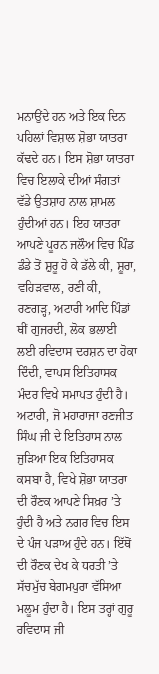ਮਨਾਉਂਦੇ ਹਨ ਅਤੇ ਇਕ ਦਿਨ ਪਹਿਲਾਂ ਵਿਸ਼ਾਲ ਸ਼ੋਭਾ ਯਾਤਰਾ ਕੱਢਦੇ ਹਨ। ਇਸ ਸ਼ੋਭਾ ਯਾਤਰਾ ਵਿਚ ਇਲਾਕੇ ਦੀਆਂ ਸੰਗਤਾਂ ਵੱਡੇ ਉਤਸ਼ਾਹ ਨਾਲ ਸ਼ਾਮਲ ਹੁੰਦੀਆਂ ਹਨ। ਇਹ ਯਾਤਰਾ ਆਪਣੇ ਪੂਰਨ ਜਲੌਅ ਵਿਚ ਪਿੰਡ ਡੰਡੇ ਤੋਂ ਸ਼ੁਰੂ ਹੋ ਕੇ ਡੱਲੇ ਕੀ, ਸ਼ੂਰਾ, ਵਹਿੜਵਾਲ, ਰਣੀ ਕੀ, ਰਣਗੜ੍ਹ, ਅਟਾਰੀ ਆਦਿ ਪਿੰਡਾਂ ਥੀਂ ਗੁਜਰਦੀ, ਲੋਕ ਭਲਾਈ ਲਈ ਰਵਿਦਾਸ ਦਰਸ਼ਨ ਦਾ ਹੋਕਾ ਦਿੰਦੀ, ਵਾਪਸ ਇਤਿਹਾਸਕ ਮੰਦਰ ਵਿਖੇ ਸਮਾਪਤ ਹੁੰਦੀ ਹੈ। ਅਟਾਰੀ, ਜੋ ਮਹਾਰਾਜਾ ਰਣਜੀਤ ਸਿੰਘ ਜੀ ਦੇ ਇਤਿਹਾਸ ਨਾਲ ਜੁੜਿਆ ਇਕ ਇਤਿਹਾਸਕ ਕਸਬਾ ਹੈ, ਵਿਖੇ ਸ਼ੋਭਾ ਯਾਤਰਾ ਦੀ ਰੌਣਕ ਆਪਣੇ ਸਿਖ਼ਰ ’ਤੇ ਹੁੰਦੀ ਹੈ ਅਤੇ ਨਗਰ ਵਿਚ ਇਸ ਦੇ ਪੰਜ ਪੜਾਅ ਹੁੰਦੇ ਹਨ। ਇੱਥੋਂ ਦੀ ਰੌਣਕ ਦੇਖ ਕੇ ਧਰਤੀ ’ਤੇ ਸੱਚਮੁੱਚ ਬੇਗਮਪੁਰਾ ਵੱਸਿਆ ਮਲੂਮ ਹੁੰਦਾ ਹੈ। ਇਸ ਤਰ੍ਹਾਂ ਗੁਰੂ ਰਵਿਦਾਸ ਜੀ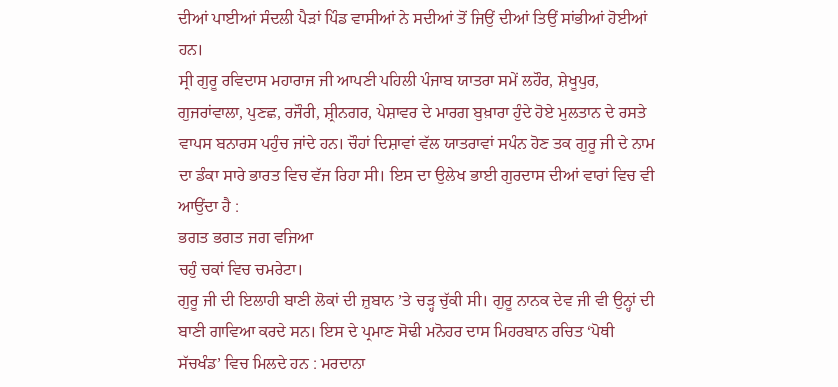ਦੀਆਂ ਪਾਈਆਂ ਸੰਦਲੀ ਪੈੜਾਂ ਪਿੰਡ ਵਾਸੀਆਂ ਨੇ ਸਦੀਆਂ ਤੋਂ ਜਿਉਂ ਦੀਆਂ ਤਿਉਂ ਸਾਂਭੀਆਂ ਹੋਈਆਂ ਹਨ।
ਸ੍ਰੀ ਗੁਰੂ ਰਵਿਦਾਸ ਮਹਾਰਾਜ ਜੀ ਆਪਣੀ ਪਹਿਲੀ ਪੰਜਾਬ ਯਾਤਰਾ ਸਮੇਂ ਲਹੌਰ, ਸ਼ੇਖੂਪੁਰ, ਗੁਜਰਾਂਵਾਲਾ, ਪੁਣਛ, ਰਜੌਰੀ, ਸ਼੍ਰੀਨਗਰ, ਪੇਸ਼ਾਵਰ ਦੇ ਮਾਰਗ ਬੁਖ਼ਾਰਾ ਹੁੰਦੇ ਹੋਏ ਮੁਲਤਾਨ ਦੇ ਰਸਤੇ ਵਾਪਸ ਬਨਾਰਸ ਪਹੁੰਚ ਜਾਂਦੇ ਹਨ। ਚੌਹਾਂ ਦਿਸ਼ਾਵਾਂ ਵੱਲ ਯਾਤਰਾਵਾਂ ਸਪੰਨ ਹੋਣ ਤਕ ਗੁਰੂ ਜੀ ਦੇ ਨਾਮ ਦਾ ਡੰਕਾ ਸਾਰੇ ਭਾਰਤ ਵਿਚ ਵੱਜ ਰਿਹਾ ਸੀ। ਇਸ ਦਾ ਉਲੇਖ ਭਾਈ ਗੁਰਦਾਸ ਦੀਆਂ ਵਾਰਾਂ ਵਿਚ ਵੀ ਆਉਂਦਾ ਹੈ :
ਭਗਤ ਭਗਤ ਜਗ ਵਜਿਆ
ਚਹੁੰ ਚਕਾਂ ਵਿਚ ਚਮਰੇਟਾ।
ਗੁਰੂ ਜੀ ਦੀ ਇਲਾਹੀ ਬਾਣੀ ਲੋਕਾਂ ਦੀ ਜ਼ੁਬਾਨ ’ਤੇ ਚੜ੍ਹ ਚੁੱਕੀ ਸੀ। ਗੁਰੂ ਨਾਨਕ ਦੇਵ ਜੀ ਵੀ ਉਨ੍ਹਾਂ ਦੀ ਬਾਣੀ ਗਾਵਿਆ ਕਰਦੇ ਸਨ। ਇਸ ਦੇ ਪ੍ਰਮਾਣ ਸੋਢੀ ਮਨੋਹਰ ਦਾਸ ਮਿਹਰਬਾਨ ਰਚਿਤ ‘ਪੋਥੀ ਸੱਚਖੰਡ’ ਵਿਚ ਮਿਲਦੇ ਹਨ : ਮਰਦਾਨਾ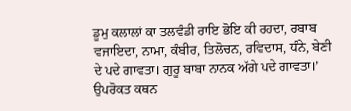ਡੂਮੁ ਕਲਾਲਾਂ ਕਾ ਤਲਵੰਡੀ ਰਾਇ ਭੋਇ ਕੀ ਰਹਦਾ, ਰਬਾਬ ਵਜਾਇਦਾ, ਨਾਮਾ, ਕੰਬੀਰ, ਤਿਲੋਚਨ, ਰਵਿਦਾਸ, ਧੰਨੇ, ਬੇਣੀ ਦੇ ਪਦੇ ਗਾਵਤਾ। ਗੁਰੂ ਬਾਬਾ ਨਾਨਕ ਅੱਗੇ ਪਦੇ ਗਾਵਤਾ।’
ਉਪਰੋਕਤ ਕਥਨ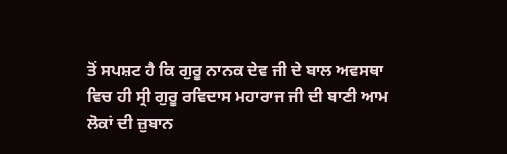ਤੋਂ ਸਪਸ਼ਟ ਹੈ ਕਿ ਗੁਰੂ ਨਾਨਕ ਦੇਵ ਜੀ ਦੇ ਬਾਲ ਅਵਸਥਾ ਵਿਚ ਹੀ ਸ੍ਰੀ ਗੁਰੂ ਰਵਿਦਾਸ ਮਹਾਰਾਜ ਜੀ ਦੀ ਬਾਣੀ ਆਮ ਲੋਕਾਂ ਦੀ ਜ਼ੁਬਾਨ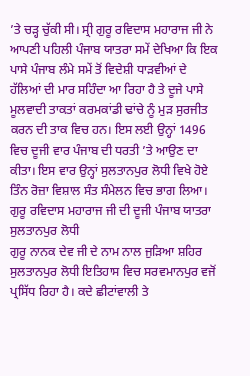’ਤੇ ਚੜ੍ਹ ਚੁੱਕੀ ਸੀ। ਸ੍ਰੀ ਗੁਰੂ ਰਵਿਦਾਸ ਮਹਾਰਾਜ ਜੀ ਨੇ ਆਪਣੀ ਪਹਿਲੀ ਪੰਜਾਬ ਯਾਤਰਾ ਸਮੇਂ ਦੇਖਿਆ ਕਿ ਇਕ ਪਾਸੇ ਪੰਜਾਬ ਲੰਮੇ ਸਮੇਂ ਤੋਂ ਵਿਦੇਸ਼ੀ ਧਾੜਵੀਆਂ ਦੇ ਹੱਲਿਆਂ ਦੀ ਮਾਰ ਸਹਿੰਦਾ ਆ ਰਿਹਾ ਹੈ ਤੇ ਦੂਜੇ ਪਾਸੇ ਮੂਲਵਾਦੀ ਤਾਕਤਾਂ ਕਰਮਕਾਂਡੀ ਢਾਂਚੇ ਨੂੰ ਮੁੜ ਸੁਰਜੀਤ ਕਰਨ ਦੀ ਤਾਕ ਵਿਚ ਹਨ। ਇਸ ਲਈ ਉਨ੍ਹਾਂ 1496 ਵਿਚ ਦੂਜੀ ਵਾਰ ਪੰਜਾਬ ਦੀ ਧਰਤੀ ’ਤੇ ਆਉਣ ਦਾ ਕੀਤਾ। ਇਸ ਵਾਰ ਉਨ੍ਹਾਂ ਸੁਲਤਾਨਪੁਰ ਲੋਧੀ ਵਿਖੇ ਹੋਏ ਤਿੰਨ ਰੋਜ਼ਾ ਵਿਸ਼ਾਲ ਸੰਤ ਸੰਮੇਲਨ ਵਿਚ ਭਾਗ ਲਿਆ।
ਗੁਰੂ ਰਵਿਦਾਸ ਮਹਾਰਾਜ ਜੀ ਦੀ ਦੂਜੀ ਪੰਜਾਬ ਯਾਤਰਾ
ਸੁਲਤਾਨਪੁਰ ਲੋਧੀ
ਗੁਰੂ ਨਾਨਕ ਦੇਵ ਜੀ ਦੇ ਨਾਮ ਨਾਲ ਜੁੜਿਆ ਸ਼ਹਿਰ ਸੁਲਤਾਨਪੁਰ ਲੋਧੀ ਇਤਿਹਾਸ ਵਿਚ ਸਰਵਮਾਨਪੁਰ ਵਜੋਂ ਪ੍ਰਸਿੱਧ ਰਿਹਾ ਹੈ। ਕਦੇ ਛੀਟਾਂਵਾਲੀ ਤੇ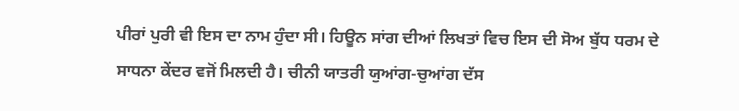ਪੀਰਾਂ ਪੁਰੀ ਵੀ ਇਸ ਦਾ ਨਾਮ ਹੁੰਦਾ ਸੀ। ਹਿਊਨ ਸਾਂਗ ਦੀਆਂ ਲਿਖਤਾਂ ਵਿਚ ਇਸ ਦੀ ਸੋਅ ਬੁੱਧ ਧਰਮ ਦੇ ਸਾਧਨਾ ਕੇਂਦਰ ਵਜੋਂ ਮਿਲਦੀ ਹੈ। ਚੀਨੀ ਯਾਤਰੀ ਯੁਆਂਗ-ਚੁਆਂਗ ਦੱਸ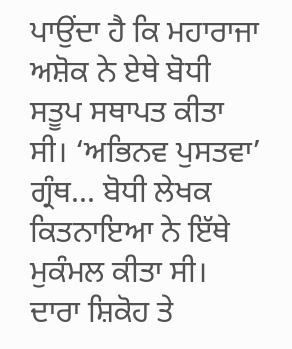ਪਾਉਂਦਾ ਹੈ ਕਿ ਮਹਾਰਾਜਾ ਅਸ਼ੋਕ ਨੇ ਏਥੇ ਬੋਧੀ ਸਤੂਪ ਸਥਾਪਤ ਕੀਤਾ ਸੀ। ‘ਅਭਿਨਵ ਪੁਸਤਵਾ’ ਗ੍ਰੰਥ... ਬੋਧੀ ਲੇਖਕ ਕਿਤਨਾਇਆ ਨੇ ਇੱਥੇ ਮੁਕੰਮਲ ਕੀਤਾ ਸੀ। ਦਾਰਾ ਸ਼ਿਕੋਹ ਤੇ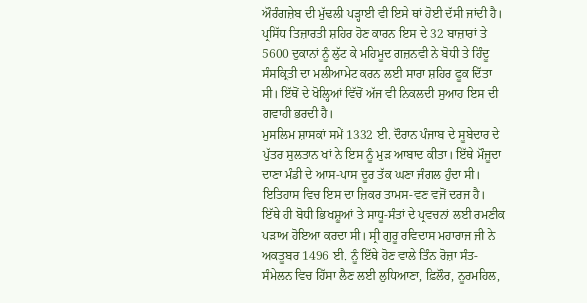ਔਰੰਗਜ਼ੇਬ ਦੀ ਮੁੱਢਲੀ ਪੜ੍ਹਾਈ ਵੀ ਇਸੇ ਥਾਂ ਹੋਈ ਦੱਸੀ ਜਾਂਦੀ ਹੈ। ਪ੍ਰਸਿੱਧ ਤਿਜ਼ਾਰਤੀ ਸ਼ਹਿਰ ਹੋਣ ਕਾਰਨ ਇਸ ਦੇ 32 ਬਾਜ਼ਾਰਾਂ ਤੇ 5600 ਦੁਕਾਨਾਂ ਨੂੰ ਲੁੱਟ ਕੇ ਮਹਿਮੂਦ ਗਜ਼ਨਵੀ ਨੇ ਬੋਧੀ ਤੇ ਹਿੰਦੂ ਸੰਸਕ੍ਰਿਤੀ ਦਾ ਮਲੀਆਮੇਟ ਕਰਨ ਲਈ ਸਾਰਾ ਸ਼ਹਿਰ ਫੂਕ ਦਿੱਤਾ ਸੀ। ਇੱਥੋਂ ਦੇ ਖੋਲ੍ਹਿਆਂ ਵਿੱਚੋਂ ਅੱਜ ਵੀ ਨਿਕਲਦੀ ਸੁਆਹ ਇਸ ਦੀ ਗਵਾਹੀ ਭਰਦੀ ਹੈ।
ਮੁਸਲਿਮ ਸ਼ਾਸਕਾਂ ਸਮੇਂ 1332 ਈ. ਦੌਰਾਨ ਪੰਜਾਬ ਦੇ ਸੂਬੇਦਾਰ ਦੇ ਪੁੱਤਰ ਸੁਲਤਾਨ ਖਾਂ ਨੇ ਇਸ ਨੂੰ ਮੁੜ ਆਬਾਦ ਕੀਤਾ। ਇੱਥੇ ਮੌਜੂਦਾ ਦਾਣਾ ਮੰਡੀ ਦੇ ਆਸ-ਪਾਸ ਦੂਰ ਤੱਕ ਘਣਾ ਜੰਗਲ ਹੁੰਦਾ ਸੀ। ਇਤਿਹਾਸ ਵਿਚ ਇਸ ਦਾ ਜ਼ਿਕਰ ਤਾਮਸ-ਵਣ ਵਜੋਂ ਦਰਜ ਹੈ। ਇੱਥੇ ਹੀ ਬੋਧੀ ਭਿਖਸ਼ੂਆਂ ਤੇ ਸਾਧੂ-ਸੰਤਾਂ ਦੇ ਪ੍ਰਵਚਨਾਂ ਲਈ ਰਮਣੀਕ ਪੜਾਅ ਹੋਇਆ ਕਰਦਾ ਸੀ। ਸ੍ਰੀ ਗੁਰੂ ਰਵਿਦਾਸ ਮਹਾਰਾਜ ਜੀ ਨੇ ਅਕਤੂਬਰ 1496 ਈ. ਨੂੰ ਇੱਥੇ ਹੋਣ ਵਾਲੇ ਤਿੰਨ ਰੋਜ਼ਾ ਸੰਤ-ਸੰਮੇਲਨ ਵਿਚ ਹਿੱਸਾ ਲੈਣ ਲਈ ਲੁਧਿਆਣਾ, ਫ਼ਿਲੌਰ, ਨੂਰਮਹਿਲ,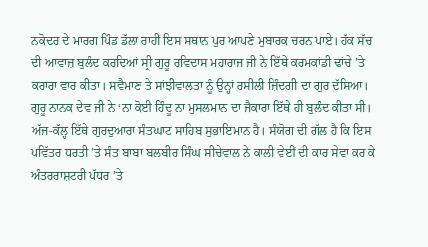ਨਕੋਦਰ ਦੇ ਮਾਰਗ ਪਿੰਡ ਡੱਲਾ ਰਾਹੀਂ ਇਸ ਸਥਾਨ ਪੁਰ ਆਪਣੇ ਮੁਬਾਰਕ ਚਰਨ ਪਾਏ। ਹੱਕ ਸੱਚ ਦੀ ਆਵਾਜ਼ ਬੁਲੰਦ ਕਰਦਿਆਂ ਸ੍ਰੀ ਗੁਰੂ ਰਵਿਦਾਸ ਮਹਾਰਾਜ ਜੀ ਨੇ ਇੱਥੇ ਕਰਮਕਾਂਡੀ ਢਾਂਚੇ ’ਤੇ ਕਰਾਰਾ ਵਾਰ ਕੀਤਾ। ਸਵੈਮਾਣ ਤੇ ਸਾਂਝੀਵਾਲਤਾ ਨੂੰ ਉਨ੍ਹਾਂ ਰਸੀਲੀ ਜ਼ਿੰਦਗੀ ਦਾ ਗੁਰ ਦੱਸਿਆ। ਗੁਰੂ ਨਾਨਕ ਦੇਵ ਜੀ ਨੇ ‘ਨਾ ਕੋਈ ਹਿੰਦੂ ਨਾ ਮੁਸਲਮਾਨ ਦਾ ਜੈਕਾਰਾ ਇੱਥੇ ਹੀ ਬੁਲੰਦ ਕੀਤਾ ਸੀ। ਅੱਜ-ਕੱਲ੍ਹ ਇੱਥੇ ਗੁਰਦੁਆਰਾ ਸੰਤਘਾਟ ਸਾਹਿਬ ਸੁਭਾਇਮਾਨ ਹੈ। ਸੰਯੋਗ ਦੀ ਗੱਲ ਹੈ ਕਿ ਇਸ ਪਵਿੱਤਰ ਧਰਤੀ ’ਤੇ ਸੰਤ ਬਾਬਾ ਬਲਬੀਰ ਸਿੰਘ ਸੀਚੇਵਾਲ ਨੇ ਕਾਲੀ ਵੇਈਂ ਦੀ ਕਾਰ ਸੇਵਾ ਕਰ ਕੇ ਅੰਤਰਰਾਸ਼ਟਰੀ ਪੱਧਰ ’ਤੇ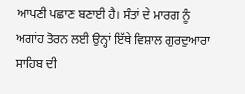ਆਪਣੀ ਪਛਾਣ ਬਣਾਈ ਹੈ। ਸੰਤਾਂ ਦੇ ਮਾਰਗ ਨੂੰ ਅਗਾਂਹ ਤੋਰਨ ਲਈ ਉਨ੍ਹਾਂ ਇੱਥੇ ਵਿਸ਼ਾਲ ਗੁਰਦੁਆਰਾ ਸਾਹਿਬ ਦੀ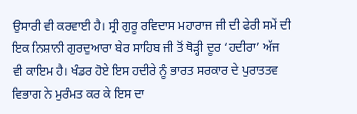ਉਸਾਰੀ ਵੀ ਕਰਵਾਈ ਹੈ। ਸ੍ਰੀ ਗੁਰੂ ਰਵਿਦਾਸ ਮਹਾਰਾਜ ਜੀ ਦੀ ਫੇਰੀ ਸਮੇਂ ਦੀ ਇਕ ਨਿਸ਼ਾਨੀ ਗੁਰਦੁਆਰਾ ਬੇਰ ਸਾਹਿਬ ਜੀ ਤੋਂ ਥੋੜ੍ਹੀ ਦੂਰ ‘ਹਦੀਰਾ’ ਅੱਜ ਵੀ ਕਾਇਮ ਹੈ। ਖੰਡਰ ਹੋਏ ਇਸ ਹਦੀਰੇ ਨੂੰ ਭਾਰਤ ਸਰਕਾਰ ਦੇ ਪੁਰਾਤਤਵ ਵਿਭਾਗ ਨੇ ਮੁਰੰਮਤ ਕਰ ਕੇ ਇਸ ਦਾ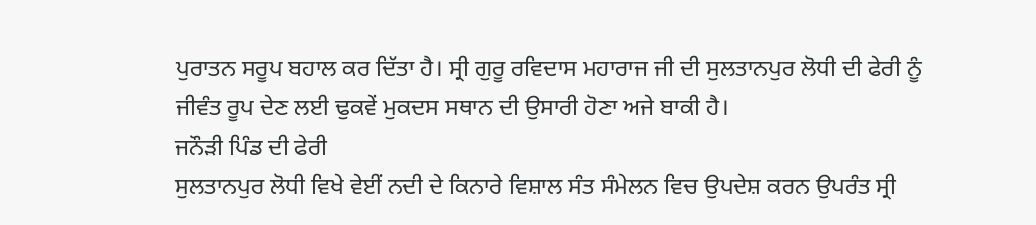ਪੁਰਾਤਨ ਸਰੂਪ ਬਹਾਲ ਕਰ ਦਿੱਤਾ ਹੈ। ਸ੍ਰੀ ਗੁਰੂ ਰਵਿਦਾਸ ਮਹਾਰਾਜ ਜੀ ਦੀ ਸੁਲਤਾਨਪੁਰ ਲੋਧੀ ਦੀ ਫੇਰੀ ਨੂੰ ਜੀਵੰਤ ਰੂਪ ਦੇਣ ਲਈ ਢੁਕਵੇਂ ਮੁਕਦਸ ਸਥਾਨ ਦੀ ਉਸਾਰੀ ਹੋਣਾ ਅਜੇ ਬਾਕੀ ਹੈ।
ਜਨੌੜੀ ਪਿੰਡ ਦੀ ਫੇਰੀ
ਸੁਲਤਾਨਪੁਰ ਲੋਧੀ ਵਿਖੇ ਵੇਈਂ ਨਦੀ ਦੇ ਕਿਨਾਰੇ ਵਿਸ਼ਾਲ ਸੰਤ ਸੰਮੇਲਨ ਵਿਚ ਉਪਦੇਸ਼ ਕਰਨ ਉਪਰੰਤ ਸ੍ਰੀ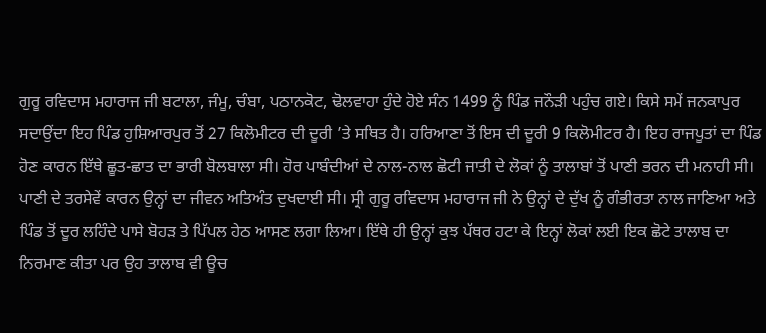ਗੁਰੂ ਰਵਿਦਾਸ ਮਹਾਰਾਜ ਜੀ ਬਟਾਲਾ, ਜੰਮੂ, ਚੰਬਾ, ਪਠਾਨਕੋਟ, ਢੋਲਵਾਹਾ ਹੁੰਦੇ ਹੋਏ ਸੰਨ 1499 ਨੂੰ ਪਿੰਡ ਜਨੌੜੀ ਪਹੁੰਚ ਗਏ। ਕਿਸੇ ਸਮੇਂ ਜਨਕਾਪੁਰ ਸਦਾਉਂਦਾ ਇਹ ਪਿੰਡ ਹੁਸ਼ਿਆਰਪੁਰ ਤੋਂ 27 ਕਿਲੋਮੀਟਰ ਦੀ ਦੂਰੀ ’ਤੇ ਸਥਿਤ ਹੈ। ਹਰਿਆਣਾ ਤੋਂ ਇਸ ਦੀ ਦੂਰੀ 9 ਕਿਲੋਮੀਟਰ ਹੈ। ਇਹ ਰਾਜਪੂਤਾਂ ਦਾ ਪਿੰਡ ਹੋਣ ਕਾਰਨ ਇੱਥੇ ਛੂਤ-ਛਾਤ ਦਾ ਭਾਰੀ ਬੋਲਬਾਲਾ ਸੀ। ਹੋਰ ਪਾਬੰਦੀਆਂ ਦੇ ਨਾਲ-ਨਾਲ ਛੋਟੀ ਜਾਤੀ ਦੇ ਲੋਕਾਂ ਨੂੰ ਤਾਲਾਬਾਂ ਤੋਂ ਪਾਣੀ ਭਰਨ ਦੀ ਮਨਾਹੀ ਸੀ। ਪਾਣੀ ਦੇ ਤਰਸੇਵੇਂ ਕਾਰਨ ਉਨ੍ਹਾਂ ਦਾ ਜੀਵਨ ਅਤਿਅੰਤ ਦੁਖਦਾਈ ਸੀ। ਸ੍ਰੀ ਗੁਰੂ ਰਵਿਦਾਸ ਮਹਾਰਾਜ ਜੀ ਨੇ ਉਨ੍ਹਾਂ ਦੇ ਦੁੱਖ ਨੂੰ ਗੰਭੀਰਤਾ ਨਾਲ ਜਾਣਿਆ ਅਤੇ ਪਿੰਡ ਤੋਂ ਦੂਰ ਲਹਿੰਦੇ ਪਾਸੇ ਬੋਹੜ ਤੇ ਪਿੱਪਲ ਹੇਠ ਆਸਣ ਲਗਾ ਲਿਆ। ਇੱਥੇ ਹੀ ਉਨ੍ਹਾਂ ਕੁਝ ਪੱਥਰ ਹਟਾ ਕੇ ਇਨ੍ਹਾਂ ਲੋਕਾਂ ਲਈ ਇਕ ਛੋਟੇ ਤਾਲਾਬ ਦਾ ਨਿਰਮਾਣ ਕੀਤਾ ਪਰ ਉਹ ਤਾਲਾਬ ਵੀ ਊਚ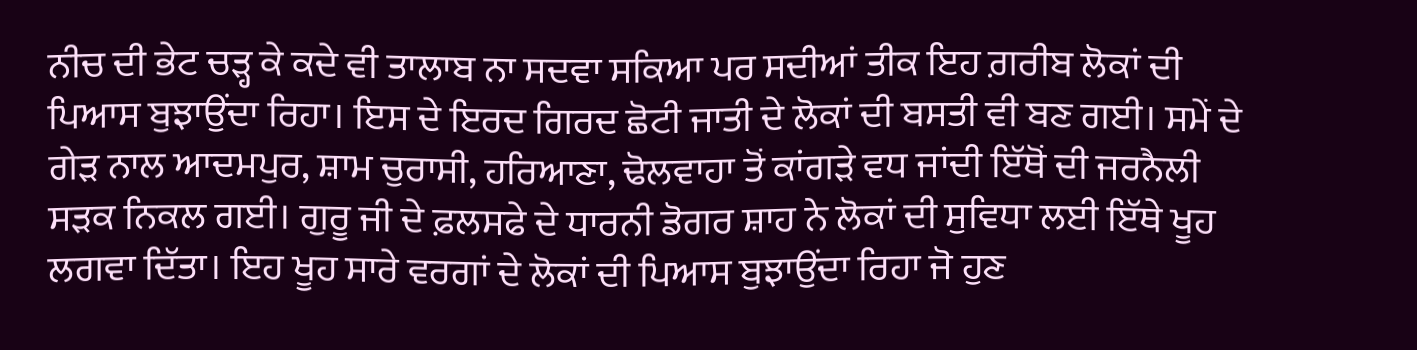ਨੀਚ ਦੀ ਭੇਟ ਚੜ੍ਹ ਕੇ ਕਦੇ ਵੀ ਤਾਲਾਬ ਨਾ ਸਦਵਾ ਸਕਿਆ ਪਰ ਸਦੀਆਂ ਤੀਕ ਇਹ ਗ਼ਰੀਬ ਲੋਕਾਂ ਦੀ ਪਿਆਸ ਬੁਝਾਉਂਦਾ ਰਿਹਾ। ਇਸ ਦੇ ਇਰਦ ਗਿਰਦ ਛੋਟੀ ਜਾਤੀ ਦੇ ਲੋਕਾਂ ਦੀ ਬਸਤੀ ਵੀ ਬਣ ਗਈ। ਸਮੇਂ ਦੇ ਗੇੜ ਨਾਲ ਆਦਮਪੁਰ, ਸ਼ਾਮ ਚੁਰਾਸੀ, ਹਰਿਆਣਾ, ਢੋਲਵਾਹਾ ਤੋਂ ਕਾਂਗੜੇ ਵਧ ਜਾਂਦੀ ਇੱਥੋਂ ਦੀ ਜਰਨੈਲੀ ਸੜਕ ਨਿਕਲ ਗਈ। ਗੁਰੂ ਜੀ ਦੇ ਫ਼ਲਸਫੇ ਦੇ ਧਾਰਨੀ ਡੋਗਰ ਸ਼ਾਹ ਨੇ ਲੋਕਾਂ ਦੀ ਸੁਵਿਧਾ ਲਈ ਇੱਥੇ ਖੂਹ ਲਗਵਾ ਦਿੱਤਾ। ਇਹ ਖੂਹ ਸਾਰੇ ਵਰਗਾਂ ਦੇ ਲੋਕਾਂ ਦੀ ਪਿਆਸ ਬੁਝਾਉਂਦਾ ਰਿਹਾ ਜੋ ਹੁਣ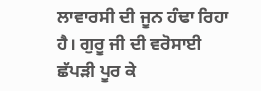ਲਾਵਾਰਸੀ ਦੀ ਜੂਨ ਹੰਢਾ ਰਿਹਾ ਹੈ। ਗੁਰੂ ਜੀ ਦੀ ਵਰੋਸਾਈ ਛੱਪੜੀ ਪੂਰ ਕੇ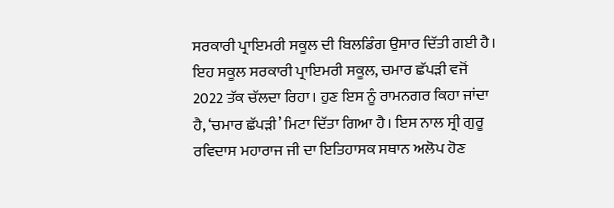ਸਰਕਾਰੀ ਪ੍ਰਾਇਮਰੀ ਸਕੂਲ ਦੀ ਬਿਲਡਿੰਗ ਉਸਾਰ ਦਿੱਤੀ ਗਈ ਹੈ। ਇਹ ਸਕੂਲ ਸਰਕਾਰੀ ਪ੍ਰਾਇਮਰੀ ਸਕੂਲ, ਚਮਾਰ ਛੱਪੜੀ ਵਜੋਂ 2022 ਤੱਕ ਚੱਲਦਾ ਰਿਹਾ। ਹੁਣ ਇਸ ਨੂੰ ਰਾਮਨਗਰ ਕਿਹਾ ਜਾਂਦਾ ਹੈ, ‘ਚਮਾਰ ਛੱਪੜੀ’ ਮਿਟਾ ਦਿੱਤਾ ਗਿਆ ਹੈ। ਇਸ ਨਾਲ ਸ੍ਰੀ ਗੁਰੂ ਰਵਿਦਾਸ ਮਹਾਰਾਜ ਜੀ ਦਾ ਇਤਿਹਾਸਕ ਸਥਾਨ ਅਲੋਪ ਹੋਣ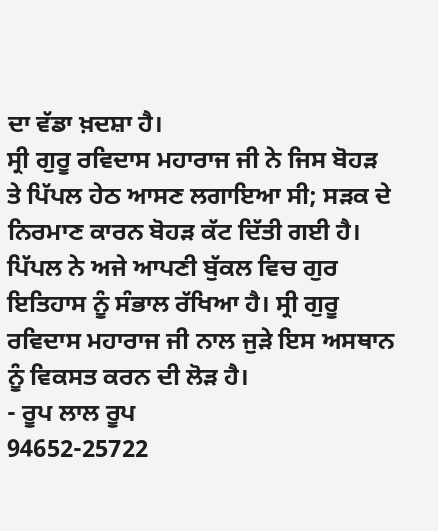ਦਾ ਵੱਡਾ ਖ਼ਦਸ਼ਾ ਹੈ।
ਸ੍ਰੀ ਗੁਰੂ ਰਵਿਦਾਸ ਮਹਾਰਾਜ ਜੀ ਨੇ ਜਿਸ ਬੋਹੜ ਤੇ ਪਿੱਪਲ ਹੇਠ ਆਸਣ ਲਗਾਇਆ ਸੀ; ਸੜਕ ਦੇ ਨਿਰਮਾਣ ਕਾਰਨ ਬੋਹੜ ਕੱਟ ਦਿੱਤੀ ਗਈ ਹੈ। ਪਿੱਪਲ ਨੇ ਅਜੇ ਆਪਣੀ ਬੁੱਕਲ ਵਿਚ ਗੁਰ ਇਤਿਹਾਸ ਨੂੰ ਸੰਭਾਲ ਰੱਖਿਆ ਹੈ। ਸ੍ਰੀ ਗੁਰੂ ਰਵਿਦਾਸ ਮਹਾਰਾਜ ਜੀ ਨਾਲ ਜੁੜੇ ਇਸ ਅਸਥਾਨ ਨੂੰ ਵਿਕਸਤ ਕਰਨ ਦੀ ਲੋੜ ਹੈ।
- ਰੂਪ ਲਾਲ ਰੂਪ
94652-25722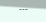---